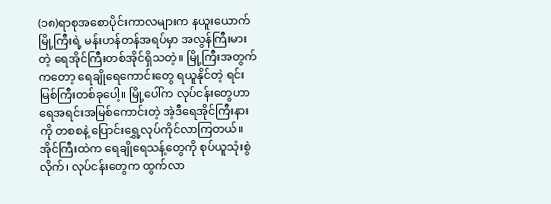(၁၈)ရာစုအစောပိုင်းကာလများက နယူးယောက်မြို့ကြီးရဲ့ မန်းဟန်တန်အရပ်မှာ အလွန်ကြီးမားတဲ့ ရေအိုင်ကြီးတစ်အိုင်ရှိသတဲ့။ မြို့ကြီးအတွက်ကတော့ ရေချိုရေကောင်းတွေ ရယူနိုင်တဲ့ ရင်းမြစ်ကြီးတစ်ခုပေါ့။ မြို့ပေါ်က လုပ်ငန်းတွေဟာ ရေအရင်းအမြစ်ကောင်းတဲ့ အဲ့ဒီရေအိုင်ကြီးနားကို တစစနဲ့ ပြောင်းရွှေ့လုပ်ကိုင်လာကြတယ်။ အိုင်ကြီးထဲက ရေချိုရေသန့်တွေကို စုပ်ယူသုံးစွဲလိုက်၊ လုပ်ငန်းတွေက ထွက်လာ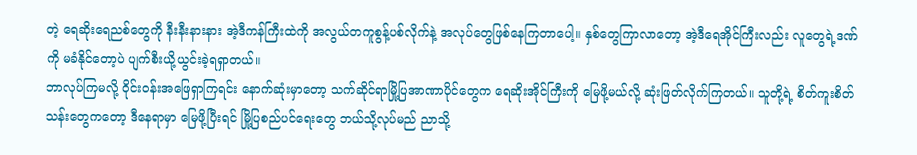တဲ့ ရေဆိုးရေညစ်တွေကို နီးနီးနားနား အဲ့ဒီကန်ကြီးထဲကို အလွယ်တကူစွန့်ပစ်လိုက်နဲ့ အလုပ်တွေဖြစ်နေကြတာပေါ့။ နှစ်တွေကြာလာတော့ အဲ့ဒီရေအိုင်ကြီးလည်း လူတွေရဲ့ဒဏ်ကို မခံနိုင်တော့ပဲ ပျက်စီးယို့ယွင်းခဲ့ရရှာတယ်။
ဘာလုပ်ကြမလို့ ဝိုင်းဝန်းအဖြေရှာကြရင်း နောက်ဆုံးမှာတော့ သက်ဆိုင်ရာမြို့ပြအာဏာပိုင်တွေက ရေဆိုးအိုင်ကြီးကို မြေဖို့မယ်လို့ ဆုံးဖြတ်လိုက်ကြတယ်။ သူတို့ရဲ့ စိတ်ကူးစိတ်သန်းတွေကတော့ ဒီနေရာမှာ မြေဖို့ပြီးရင် မြို့ပြစည်ပင်ရေးတွေ ဘယ်သို့လုပ်မည် ညာသို့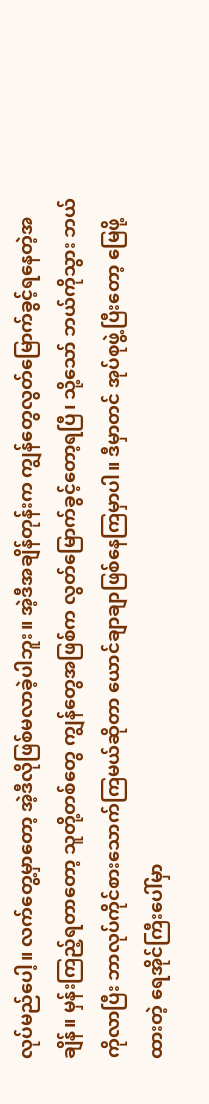လုပ်မည်ပေါ့။ လက်တွေ့မှာတော့ အဲ့ဒီလိုဖြစ်မလာခဲ့ပါဘူး။ အဲ့ဒီအချိန်တုန်းက ကျွန်တွေလွတ်မြောက်ခွင့်ရနေတဲ့အချိန်။ မှန်းကြည့်ရတာတော့ သူတို့တစ်တွေ ကျွန်တွေအဖြစ်က လွတ်မြောက်ခွင့်တော့ရပြီ၊ သို့သော် ဘယ်ကိုသွား ဘယ်ကိုလာပြီး ဘာလုပ်ကိုင်စားသောက်ကြမယ်ဆိုတာ ယောင်ချာချာဖြစ်နေကြမှာပါ။ ဒီမှာတင် အုပ်စုဖွဲ့ပြီးတော့ မြေဖို့ထားတဲ့ ရေအိုင်ကြီးပေါ်မှာ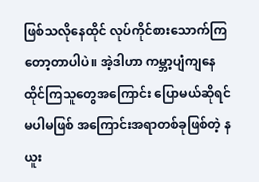ဖြစ်သလိုနေထိုင် လုပ်ကိုင်စားသောက်ကြတော့တာပါပဲ။ အဲ့ဒါဟာ ကမ္ဘာ့ပျံကျနေထိုင်ကြသူတွေအကြောင်း ပြောမယ်ဆိုရင် မပါမဖြစ် အကြောင်းအရာတစ်ခုဖြစ်တဲ့ နယူး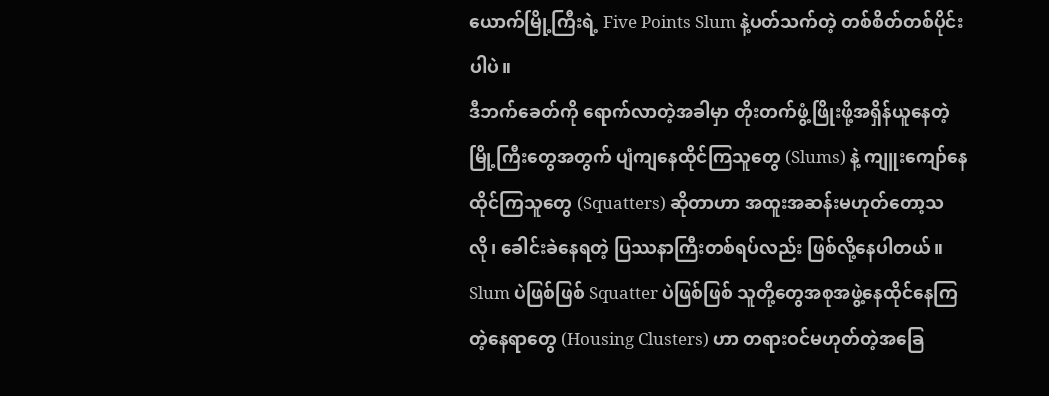ယောက်မြို့ကြီးရဲ့ Five Points Slum နဲ့ပတ်သက်တဲ့ တစ်စိတ်တစ်ပိုင်းပါပဲ။
ဒီဘက်ခေတ်ကို ရောက်လာတဲ့အခါမှာ တိုးတက်ဖွံ့ဖြိုးဖို့အရှိန်ယူနေတဲ့ မြို့ကြီးတွေအတွက် ပျံကျနေထိုင်ကြသူတွေ (Slums) နဲ့ ကျူးကျော်နေထိုင်ကြသူတွေ (Squatters) ဆိုတာဟာ အထူးအဆန်းမဟုတ်တော့သလို၊ ခေါင်းခဲနေရတဲ့ ပြဿနာကြီးတစ်ရပ်လည်း ဖြစ်လို့နေပါတယ်။ Slum ပဲဖြစ်ဖြစ် Squatter ပဲဖြစ်ဖြစ် သူတို့တွေအစုအဖွဲ့နေထိုင်နေကြတဲ့နေရာတွေ (Housing Clusters) ဟာ တရားဝင်မဟုတ်တဲ့အခြေ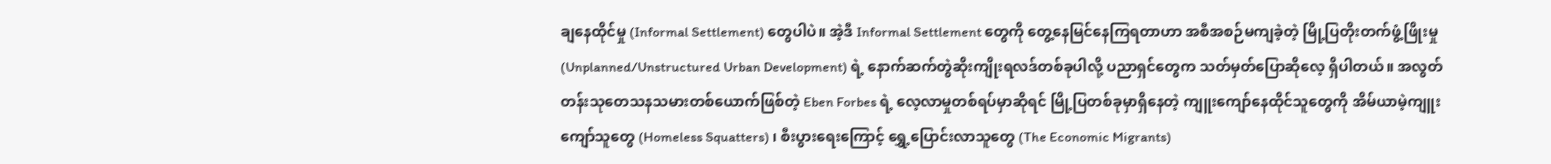ချနေထိုင်မှု (Informal Settlement) တွေပါပဲ။ အဲ့ဒီ Informal Settlement တွေကို တွေ့နေမြင်နေကြရတာဟာ အစီအစဉ်မကျခဲ့တဲ့ မြို့ပြတိုးတက်ဖွံ့ဖြိုးမှု (Unplanned/Unstructured Urban Development) ရဲ့ နောက်ဆက်တွဲဆိုးကျိုးရလဒ်တစ်ခုပါလို့ ပညာရှင်တွေက သတ်မှတ်ပြောဆိုလေ့ ရှိပါတယ်။ အလွတ်တန်းသုတေသနသမားတစ်ယောက်ဖြစ်တဲ့ Eben Forbes ရဲ့ လေ့လာမှုတစ်ရပ်မှာဆိုရင် မြို့ပြတစ်ခုမှာရှိနေတဲ့ ကျူးကျော်နေထိုင်သူတွေကို အိမ်ယာမဲ့ကျူးကျော်သူတွေ (Homeless Squatters) ၊ စီးပွားရေးကြောင့် ရွှေ့ပြောင်းလာသူတွေ (The Economic Migrants)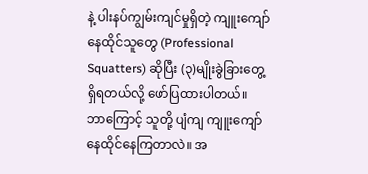နဲ့ ပါးနပ်ကျွမ်းကျင်မှုရှိတဲ့ ကျူးကျော်နေထိုင်သူတွေ (Professional Squatters) ဆိုပြီး (၃)မျိုးခွဲခြားတွေ့ရှိရတယ်လို့ ဖော်ပြထားပါတယ်။
ဘာကြောင့် သူတို့ ပျံကျ ကျူးကျော်နေထိုင်နေကြတာလဲ။ အ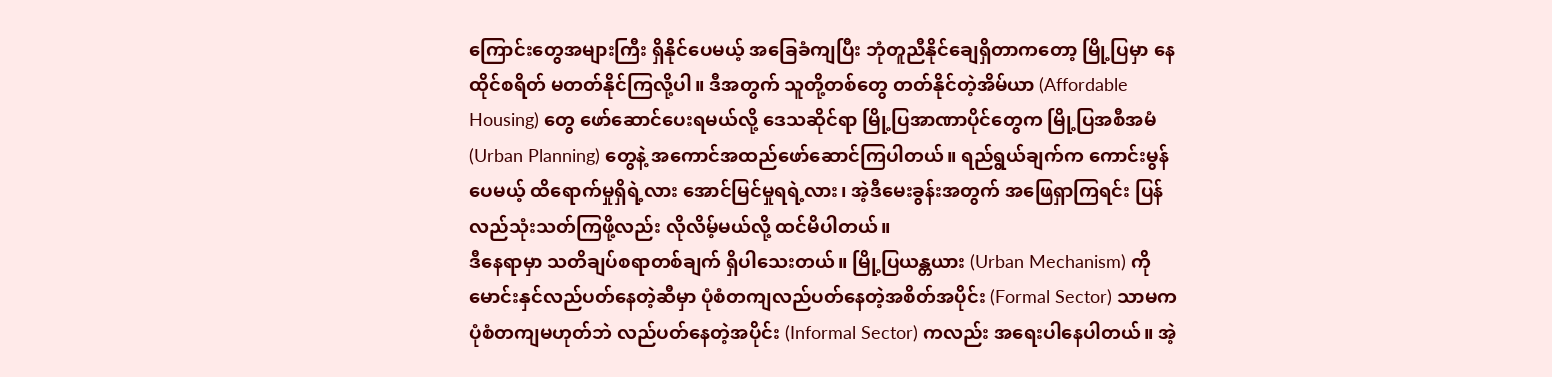ကြောင်းတွေအများကြီး ရှိနိုင်ပေမယ့် အခြေခံကျပြီး ဘုံတူညီနိုင်ချေရှိတာကတော့ မြို့ပြမှာ နေထိုင်စရိတ် မတတ်နိုင်ကြလို့ပါ။ ဒီအတွက် သူတို့တစ်တွေ တတ်နိုင်တဲ့အိမ်ယာ (Affordable Housing) တွေ ဖော်ဆောင်ပေးရမယ်လို့ ဒေသဆိုင်ရာ မြို့ပြအာဏာပိုင်တွေက မြို့ပြအစီအမံ (Urban Planning) တွေနဲ့ အကောင်အထည်ဖော်ဆောင်ကြပါတယ်။ ရည်ရွယ်ချက်က ကောင်းမွန်ပေမယ့် ထိရောက်မှုရှိရဲ့လား အောင်မြင်မှုရရဲ့လား၊ အဲ့ဒီမေးခွန်းအတွက် အဖြေရှာကြရင်း ပြန်လည်သုံးသတ်ကြဖို့လည်း လိုလိမ့်မယ်လို့ ထင်မိပါတယ်။
ဒီနေရာမှာ သတိချပ်စရာတစ်ချက် ရှိပါသေးတယ်။ မြို့ပြယန္တယား (Urban Mechanism) ကို မောင်းနှင်လည်ပတ်နေတဲ့ဆီမှာ ပုံစံတကျလည်ပတ်နေတဲ့အစိတ်အပိုင်း (Formal Sector) သာမက ပုံစံတကျမဟုတ်ဘဲ လည်ပတ်နေတဲ့အပိုင်း (Informal Sector) ကလည်း အရေးပါနေပါတယ်။ အဲ့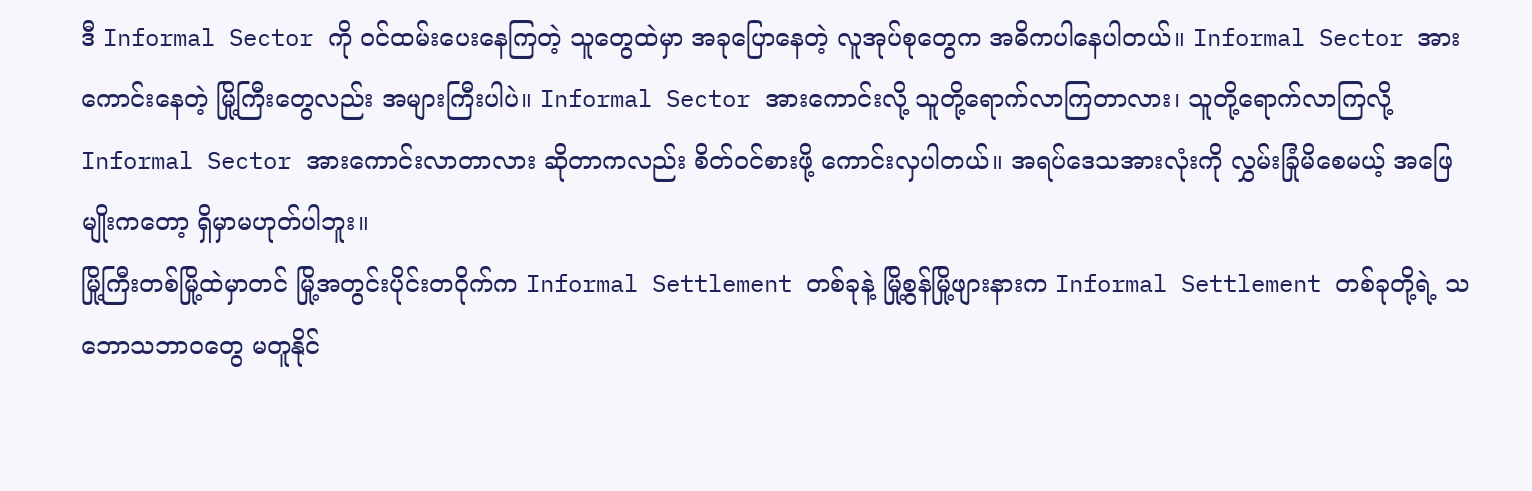ဒီ Informal Sector ကို ဝင်ထမ်းပေးနေကြတဲ့ သူတွေထဲမှာ အခုပြောနေတဲ့ လူအုပ်စုတွေက အဓိကပါနေပါတယ်။ Informal Sector အားကောင်းနေတဲ့ မြို့ကြီးတွေလည်း အများကြီးပါပဲ။ Informal Sector အားကောင်းလို့ သူတို့ရောက်လာကြတာလား၊ သူတို့ရောက်လာကြလို့ Informal Sector အားကောင်းလာတာလား ဆိုတာကလည်း စိတ်ဝင်စားဖို့ ကောင်းလှပါတယ်။ အရပ်ဒေသအားလုံးကို လွှမ်းခြုံမိစေမယ့် အဖြေမျိုးကတော့ ရှိမှာမဟုတ်ပါဘူး။
မြို့ကြီးတစ်မြို့ထဲမှာတင် မြို့အတွင်းပိုင်းတဝိုက်က Informal Settlement တစ်ခုနဲ့ မြို့စွန်မြို့ဖျားနားက Informal Settlement တစ်ခုတို့ရဲ့ သဘောသဘာဝတွေ မတူနိုင်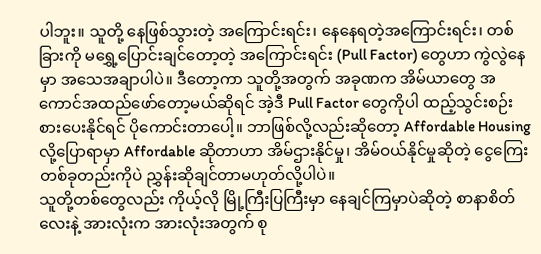ပါဘူး။ သူတို့ နေဖြစ်သွားတဲ့ အကြောင်းရင်း၊ နေနေရတဲ့အကြောင်းရင်း၊ တစ်ခြားကို မရွှေ့ပြောင်းချင်တော့တဲ့ အကြောင်းရင်း (Pull Factor) တွေဟာ ကွဲလွဲနေမှာ အသေအချာပါပဲ။ ဒီတော့ကာ သူတို့အတွက် အခုဏက အိမ်ယာတွေ အကောင်အထည်ဖော်တော့မယ်ဆိုရင် အဲ့ဒီ Pull Factor တွေကိုပါ ထည့်သွင်းစဉ်းစားပေးနိုင်ရင် ပိုကောင်းတာပေါ့။ ဘာဖြစ်လို့လည်းဆိုတော့ Affordable Housing လို့ပြောရာမှာ Affordable ဆိုတာဟာ အိမ်ဌားနိုင်မှု၊ အိမ်ဝယ်နိုင်မှုဆိုတဲ့ ငွေကြေးတစ်ခုတည်းကိုပဲ ညွှန်းဆိုချင်တာမဟုတ်လို့ပါပဲ။
သူတို့တစ်တွေလည်း ကိုယ့်လို မြို့ကြီးပြကြီးမှာ နေချင်ကြမှာပဲဆိုတဲ့ စာနာစိတ်လေးနဲ့ အားလုံးက အားလုံးအတွက် စု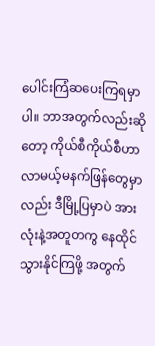ပေါင်းကြံဆပေးကြရမှာပါ။ ဘာအတွက်လည်းဆိုတော့ ကိုယ်စီကိုယ်စီဟာ လာမယ့်မနက်ဖြန်တွေမှာလည်း ဒီမြို့ပြမှာပဲ အားလုံးနဲ့အတူတကွ နေထိုင်သွားနိုင်ကြဖို့ အတွက်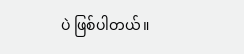ပဲ ဖြစ်ပါတယ်။